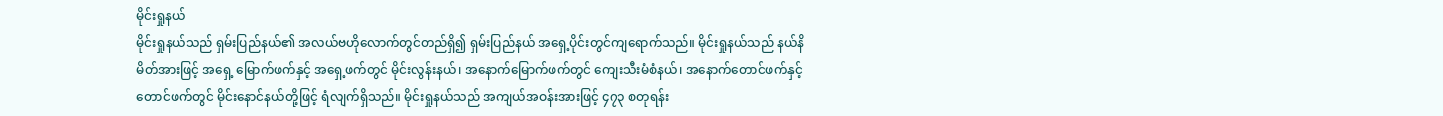မိုင်းရှုနယ်
မိုင်းရှုနယ်သည် ရှမ်းပြည်နယ်၏ အလယ်ဗဟိုလောက်တွင်တည်ရှိ၍ ရှမ်းပြည်နယ် အရှေ့ပိုင်းတွင်ကျရောက်သည်။ မိုင်းရှုနယ်သည် နယ်နိမိတ်အားဖြင့် အရှေ့ မြောက်ဖက်နှင့် အရှေ့ဖက်တွင် မိုင်းလွန်းနယ်၊ အနောက်မြောက်ဖက်တွင် ကျေးသီးမံစံနယ်၊ အနောက်တောင်ဖက်နှင့် တောင်ဖက်တွင် မိုင်းနောင်နယ်တို့ဖြင့် ရံလျက်ရှိသည်။ မိုင်းရှုနယ်သည် အကျယ်အဝန်းအားဖြင့် ၄၇၃ စတုရန်း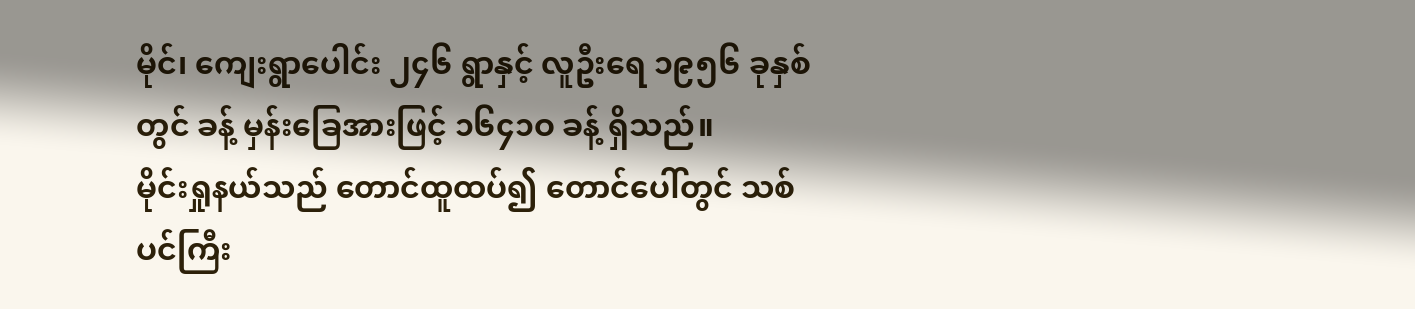မိုင်၊ ကျေးရွာပေါင်း ၂၄၆ ရွာနှင့် လူဦးရေ ၁၉၅၆ ခုနှစ်တွင် ခန့် မှန်းခြေအားဖြင့် ၁၆၄၁ဝ ခန့် ရှိသည်။
မိုင်းရှုနယ်သည် တောင်ထူထပ်၍ တောင်ပေါ်တွင် သစ်ပင်ကြီး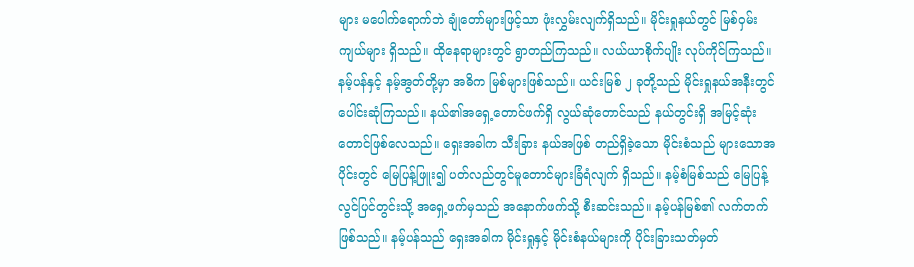များ မပေါက်ရောက်ဘဲ ချုံတော်များဖြင့်သာ ဖုံးလွှမ်းလျက်ရှိသည်။ မိုင်းရှုနယ်တွင် မြစ်ဝှမ်းကျယ်များ ရှိသည်။ ထိုနေရာများတွင် ရွာတည်ကြသည်။ လယ်ယာစိုက်ပျိုး လုပ်ကိုင်ကြသည်။ နမ့်ပန်နှင့် နမ့်အွတ်တို့မှာ အဓိက မြစ်များဖြစ်သည်။ ယင်းမြစ် ၂ ခုတို့သည် မိုင်းရှုနယ်အနီးတွင်ပေါင်းဆုံကြသည်။ နယ်၏အရှေ့တောင်ဖက်ရှိ လွယ်ဆုံတောင်သည် နယ်တွင်းရှိ အမြင့်ဆုံးတောင်ဖြစ်လေသည်။ ရှေးအခါက သီးခြား နယ်အဖြစ် တည်ရှိခဲ့သော မိုင်းစံသည် များသောအပိုင်းတွင် မြေပြန့်ဖြူး၍ ပတ်လည်တွင်မူတောင်များခြံရံလျက် ရှိသည်။ နမ့်စံမြစ်သည် မြေပြန့်လွင်ပြင်တွင်းသို့ အရှေ့ဖက်မှသည် အနောက်ဖက်သို့ စီးဆင်းသည်။ နမ့်ပန်မြစ်၏ လက်တက်ဖြစ်သည်။ နမ့်ပန်သည် ရှေးအခါက မိုင်းရှုနှင့် မိုင်းစံနယ်များကို ပိုင်းခြားသတ်မှတ်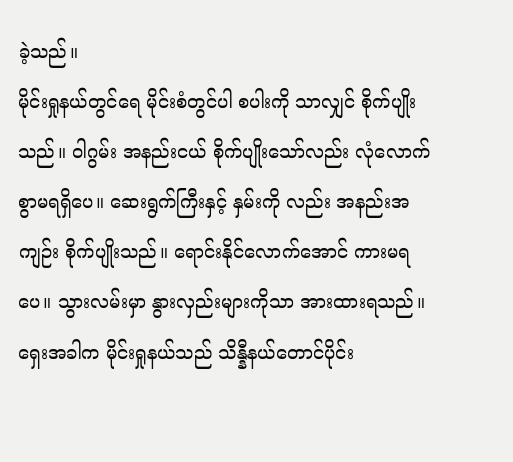ခဲ့သည်။
မိုင်းရှုနယ်တွင်ရေ မိုင်းစံတွင်ပါ စပါးကို သာလျှင် စိုက်ပျိုးသည်။ ဝါဂွမ်း အနည်းငယ် စိုက်ပျိုးသော်လည်း လုံလောက်စွာမရရှိပေ။ ဆေးရွက်ကြီးနှင့် နှမ်းကို လည်း အနည်းအကျဉ်း စိုက်ပျိုးသည်။ ရောင်းနိုင်လောက်အောင် ကားမရပေ။ သွားလမ်းမှာ နွားလှည်းများကိုသာ အားထားရသည်။
ရှေးအခါက မိုင်းရှုနယ်သည် သိန္နီနယ်တောင်ပိုင်း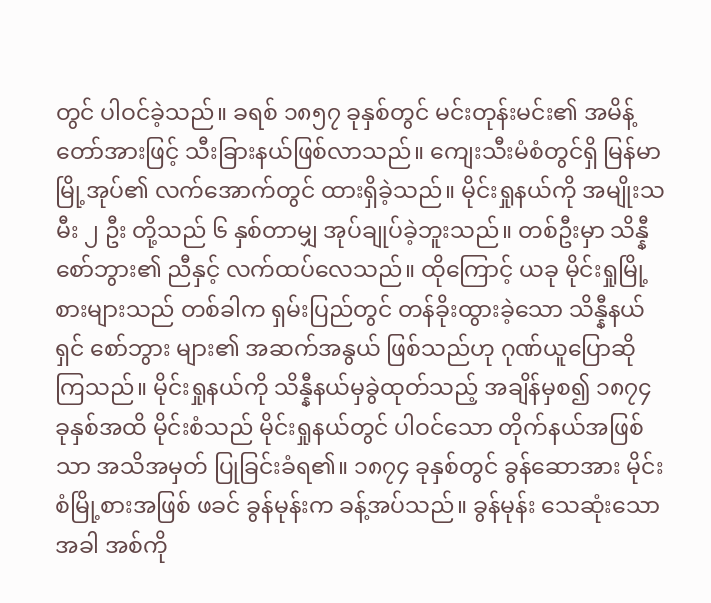တွင် ပါဝင်ခဲ့သည်။ ခရစ် ၁၈၅၇ ခုနှစ်တွင် မင်းတုန်းမင်း၏ အမိန့်တော်အားဖြင့် သီးခြားနယ်ဖြစ်လာသည်။ ကျေးသီးမံစံတွင်ရှိ မြန်မာမြို့အုပ်၏ လက်အောက်တွင် ထားရှိခဲ့သည်။ မိုင်းရှုနယ်ကို အမျိုးသမီး ၂ ဦး တို့သည် ၆ နှစ်တာမျှ အုပ်ချုပ်ခဲ့ဘူးသည်။ တစ်ဦးမှာ သိန္နီစော်ဘွား၏ ညီနှင့် လက်ထပ်လေသည်။ ထိုကြောင့် ယခု မိုင်းရှုမြို့စားများသည် တစ်ခါက ရှမ်းပြည်တွင် တန်ခိုးထွားခဲ့သော သိန္နီနယ်ရှင် စော်ဘွား များ၏ အဆက်အနွယ် ဖြစ်သည်ဟု ဂုဏ်ယူပြောဆိုကြသည်။ မိုင်းရှုနယ်ကို သိန္နီနယ်မှခွဲထုတ်သည့် အချိန်မှစ၍ ၁၈၇၄ ခုနှစ်အထိ မိုင်းစံသည် မိုင်းရှုနယ်တွင် ပါဝင်သော တိုက်နယ်အဖြစ်သာ အသိအမှတ် ပြုခြင်းခံရ၏။ ၁၈၇၄ ခုနှစ်တွင် ခွန်ဆောအား မိုင်းစံမြို့စားအဖြစ် ဖခင် ခွန်မုန်းက ခန့်အပ်သည်။ ခွန်မုန်း သေဆုံးသောအခါ အစ်ကို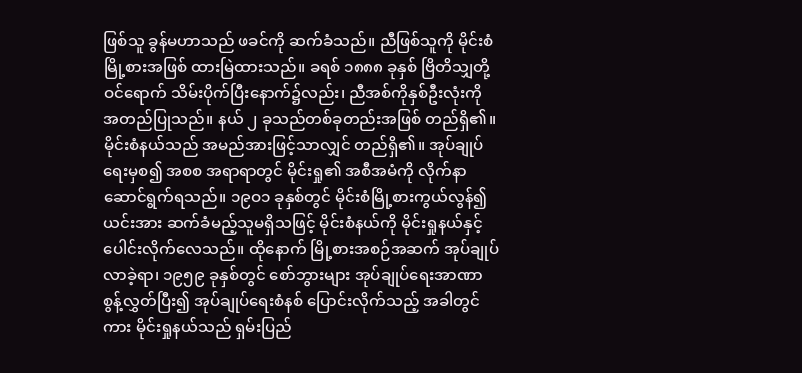ဖြစ်သူ ခွန်မဟာသည် ဖခင်ကို ဆက်ခံသည်။ ညီဖြစ်သူကို မိုင်းစံ မြို့စားအဖြစ် ထားမြဲထားသည်။ ခရစ် ၁၈၈၈ ခုနှစ် ဗြိတိသျှတို့ ဝင်ရောက် သိမ်းပိုက်ပြီးနောက်၌လည်း၊ ညီအစ်ကိုနှစ်ဦးလုံးကို အတည်ပြုသည်။ နယ် ၂ ခုသည်တစ်ခုတည်းအဖြစ် တည်ရှိ၏။ မိုင်းစံနယ်သည် အမည်အားဖြင့်သာလျှင် တည်ရှိ၏။ အုပ်ချုပ်ရေးမှစ၍ အစစ အရာရာတွင် မိုင်းရှု၏ အစီအမံကို လိုက်နာဆောင်ရွက်ရသည်။ ၁၉ဝ၁ ခုနှစ်တွင် မိုင်းစံမြို့စားကွယ်လွန်၍ ယင်းအား ဆက်ခံမည့်သူမရှိသဖြင့် မိုင်းစံနယ်ကို မိုင်းရှုနယ်နှင့်ပေါင်းလိုက်လေသည်။ ထိုနောက် မြို့စားအစဉ်အဆက် အုပ်ချုပ်လာခဲ့ရာ၊ ၁၉၅၉ ခုနှစ်တွင် စော်ဘွားများ အုပ်ချုပ်ရေးအာဏာစွန့်လွှတ်ပြီး၍ အုပ်ချုပ်ရေးစံနစ် ပြောင်းလိုက်သည့် အခါတွင်ကား မိုင်းရှုနယ်သည် ရှမ်းပြည်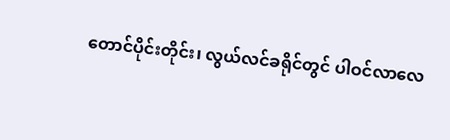တောင်ပိုင်းတိုင်း၊ လွယ်လင်ခရိုင်တွင် ပါဝင်လာလေ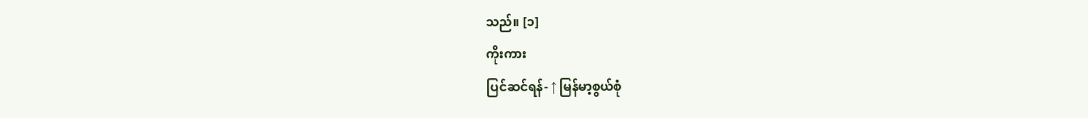သည်။ [၁]
ကိုးကား
ပြင်ဆင်ရန်- ↑ မြန်မာ့စွယ်စုံ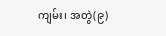ကျမ်း၊ အတွဲ(၉)